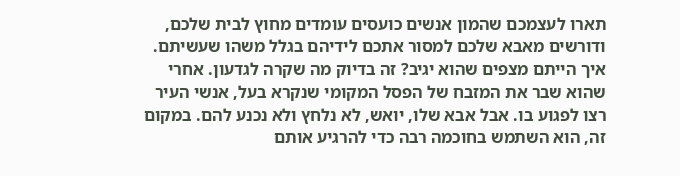תארו לעצמכם שהמון אנשים כועסים עומדים מחוץ לבית שלכם, ודורשים מאבא שלכם למסור אתכם לידיהם בגלל משהו שעשיתם. איך הייתם מצפים שהוא יגיב? זה בדיוק מה שקרה לגדעון. אחרי שהוא שבר את המזבח של הפסל המקומי שנקרא בעל, אנשי העיר רצו לפגוע בו. אבל אבא שלו, יואש, לא נלחץ ולא נכנע להם. במקום זה, הוא השתמש בחוכמה רבה כדי להרגיע אותם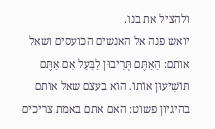ולהציל את בנו.
יואש פנה אל האנשים הכועסים ושאל אותם: הַאַתֶּם תְּרִיבוּן לַבַּעַל אִם אַתֶּם תּוֹשִׁיעוּן אוֹתוֹ. הוא בעצם שאל אותם בהיגיון פשוט: האם אתם באמת צריכים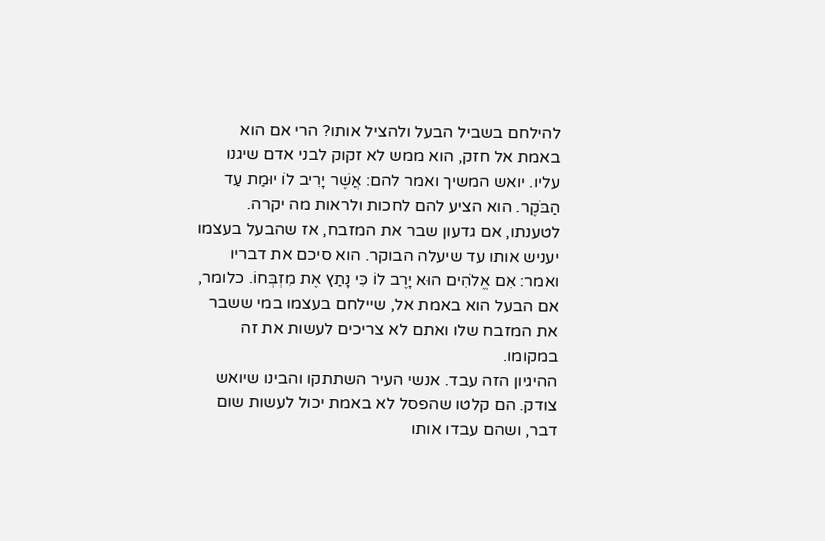להילחם בשביל הבעל ולהציל אותו? הרי אם הוא באמת אל חזק, הוא ממש לא זקוק לבני אדם שיגנו עליו. יואש המשיך ואמר להם: אֲשֶׁר יָרִיב לוֹ יוּמַת עַד הַבֹּקֶר. הוא הציע להם לחכות ולראות מה יקרה. לטענתו, אם גדעון שבר את המזבח, אז שהבעל בעצמו יעניש אותו עד שיעלה הבוקר. הוא סיכם את דבריו ואמר: אִם אֱלֹהִים הוּא יָרֶב לוֹ כִּי נָתַץ אֶת מִזְבְּחוֹ. כלומר, אם הבעל הוא באמת אל, שיילחם בעצמו במי ששבר את המזבח שלו ואתם לא צריכים לעשות את זה במקומו.
ההיגיון הזה עבד. אנשי העיר השתתקו והבינו שיואש צודק. הם קלטו שהפסל לא באמת יכול לעשות שום דבר, ושהם עבדו אותו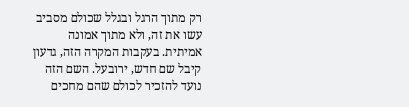רק מתוך הרגל ובגלל שכולם מסביב עשו את זה, ולא מתוך אמונה אמיתית. בעקבות המקרה הזה, גדעון קיבל שם חדש, ירובעל. השם הזה נועד להזכיר לכולם שהם מחכים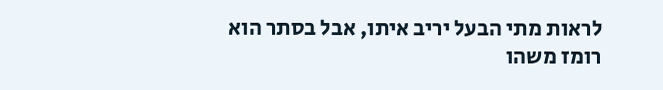לראות מתי הבעל יריב איתו, אבל בסתר הוא רומז משהו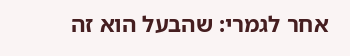אחר לגמרי: שהבעל הוא זה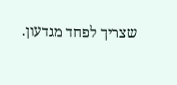שצריך לפחד מגדעון.